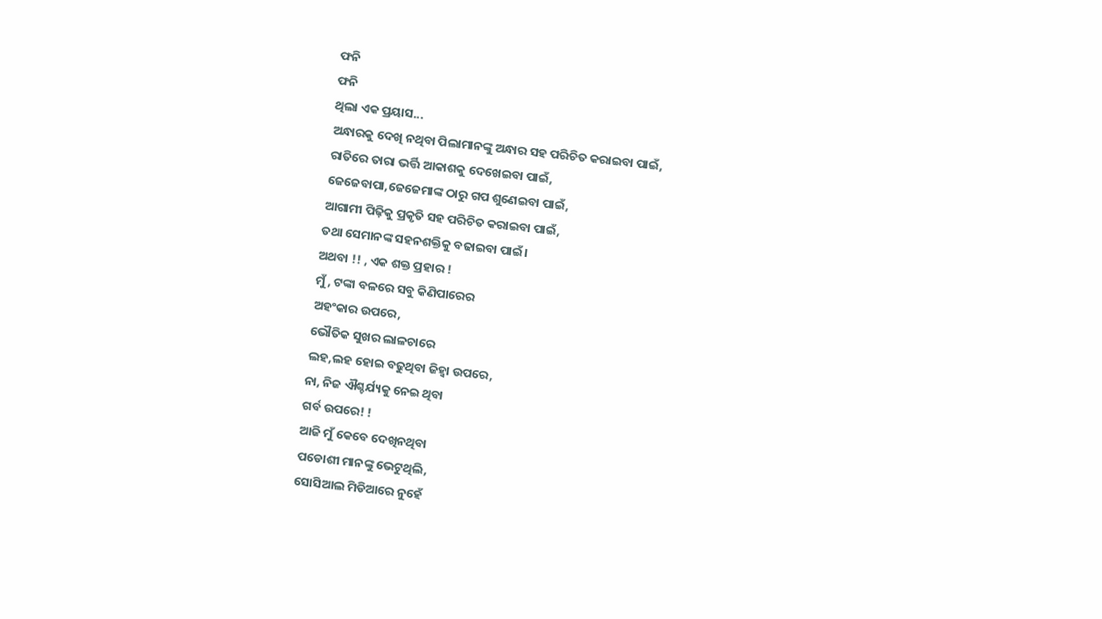ଫନି
ଫନି
ଥିଲା ଏକ ପ୍ରୟାସ...
ଅନ୍ଧାରକୁ ଦେଖି ନଥିବା ପିଲାମାନଙ୍କୁ ଅନ୍ଧାର ସହ ପରିଚିତ କରାଇବା ପାଇଁ,
ରାତିରେ ତାରା ଭର୍ତ୍ତି ଆକାଶକୁ ଦେଖେଇବା ପାଇଁ,
ଜେଜେବାପା,ଜେଜେମାଙ୍କ ଠାରୁ ଗପ ଶୁଣେଇବା ପାଇଁ,
ଆଗାମୀ ପିଢ଼ିକୁ ପ୍ରକୃତି ସହ ପରିଚିତ କରାଇବା ପାଇଁ,
ତଥା ସେମାନଙ୍କ ସହନଶକ୍ତିକୁ ବଢାଇବା ପାଇଁ।
ଅଥବା !! , ଏକ ଶକ୍ତ ପ୍ରହାର !
ମୁଁ, ଟଙ୍କା ବଳରେ ସବୁ କିଣିପାରେର
ଅହଂକାର ଉପରେ,
ଭୌତିକ ସୁଖର ଲାଳଚାରେ
ଲହ,ଲହ ହୋଇ ବଢୁଥିବା ଜିହ୍ଵା ଉପରେ,
ନା, ନିଜ ଐଶ୍ଚର୍ଯ୍ୟକୁ ନେଇ ଥିବା
ଗର୍ବ ଉପରେ! !
ଆଜି ମୁଁ କେବେ ଦେଖିନଥିବା
ପଡୋଶୀ ମାନଙ୍କୁ ଭେଟୁଥିଲି,
ସୋସିଆଲ ମିଡିଆରେ ନୁହେଁ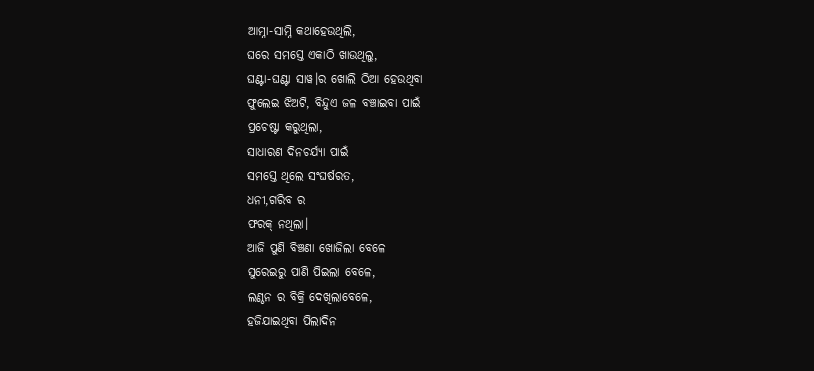ଆମ୍ନା-ସାମ୍ନି କଥାହେଉଥିଲି,
ଘରେ ସମସ୍ତେ ଏକାଠି ଖାଉଥିଲୁ,
ଘଣ୍ଟା-ଘଣ୍ଟା ସାୱ।ର ଖୋଲି ଠିଆ ହେଉଥିବା
ଫୁଲେଇ ଝିଅଟି, ବିନ୍ଦୁଏ ଜଳ ବଞ୍ଚାଇବା ପାଇଁ
ପ୍ରଚେଷ୍ଟା କରୁଥିଲା,
ସାଧାରଣ ଦିନଚର୍ଯ୍ୟା ପାଇଁ
ସମସ୍ତେ ଥିଲେ ସଂଘର୍ଷରତ,
ଧନୀ,ଗରିବ ର
ଫରକ୍ ନଥିଲା।
ଆଜି ପୁଣି ବିଞ୍ଚଣା ଖୋଜିଲା ବେଳେ
ସୁରେଇରୁ ପାଣି ପିଇଲା ବେଳେ,
ଲଣ୍ଠନ ର ବିକ୍ରି ଦେଖିଲାବେଳେ,
ହଜିଯାଇଥିବା ପିଲାଦିନ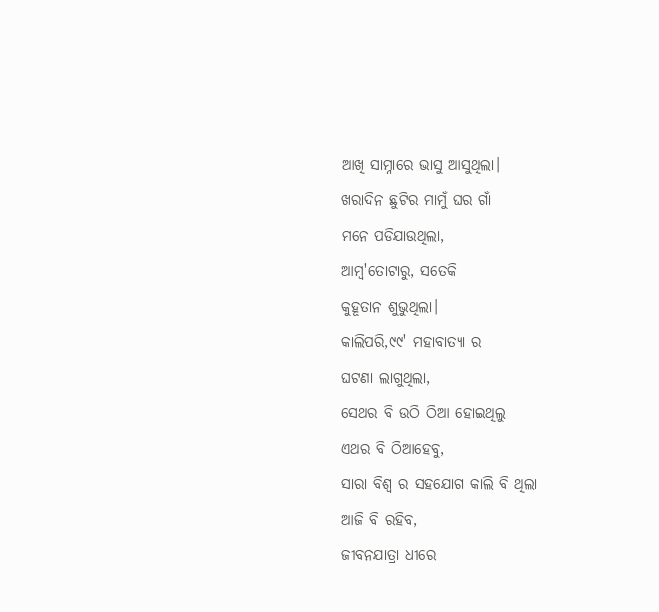ଆଖି ସାମ୍ନାରେ ଭାସୁ ଆସୁଥିଲା।
ଖରାଦିନ ଛୁଟିର ମାମୁଁ ଘର ଗାଁ
ମନେ ପଡିଯାଉଥିଲା,
ଆମ୍ବ'ତୋଟାରୁ, ସତେକି
କୁହୂତାନ ଶୁଭୁଥିଲା।
କାଲିପରି,୯୯' ମହାବାତ୍ୟା ର
ଘଟଣା ଲାଗୁଥିଲା,
ସେଥର ବି ଉଠି ଠିଆ ହୋଇଥିଲୁ
ଏଥର ବି ଠିଆହେବୁ,
ସାରା ବିଶ୍ଵ ର ସହଯୋଗ କାଲି ବି ଥିଲା
ଆଜି ବି ରହିବ,
ଜୀବନଯାତ୍ରା ଧୀରେ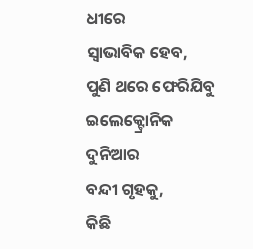ଧୀରେ
ସ୍ଵାଭାବିକ ହେବ,
ପୁଣି ଥରେ ଫେରିଯିବୁ
ଇଲେକ୍ଟ୍ରୋନିକ ଦୁନିଆର
ବନ୍ଦୀ ଗୃହକୁ,
କିଛି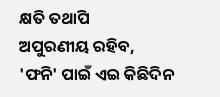କ୍ଷତି ତଥାପି
ଅପୁରଣୀୟ ରହିବ,
'ଫନି' ପାଇଁ ଏଇ କିଛିଦିନ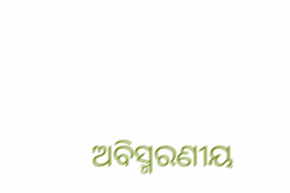ଅବିସ୍ମରଣୀୟ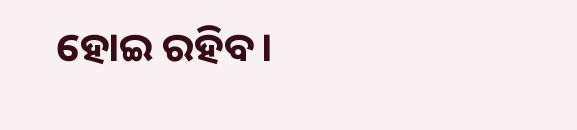ହୋଇ ରହିବ।